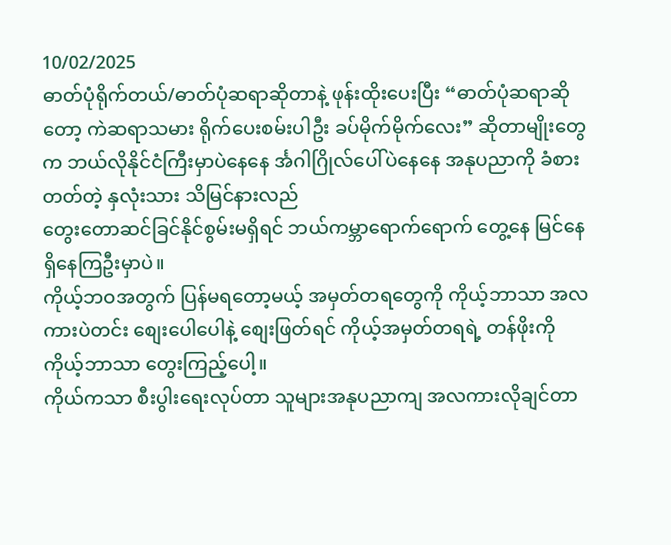10/02/2025
ဓာတ်ပုံရိုက်တယ်/ဓာတ်ပုံဆရာဆိုတာနဲ့ ဖုန်းထိုးပေးပြီး “ဓာတ်ပုံဆရာဆိုတော့ ကဲဆရာသမား ရိုက်ပေးစမ်းပါဦး ခပ်မိုက်မိုက်လေး” ဆိုတာမျိုးတွေက ဘယ်လိုနိုင်ငံကြီးမှာပဲနေနေ င်္အဂါဂြိုလ်ပေါ်ပဲနေနေ အနုပညာကို ခံစားတတ်တဲ့ နှလုံးသား သိမြင်နားလည်
တွေးတောဆင်ခြင်နိုင်စွမ်းမရှိရင် ဘယ်ကမ္ဘာရောက်ရောက် တွေ့နေ မြင်နေ ရှိနေကြဦးမှာပဲ။
ကိုယ့်ဘဝအတွက် ပြန်မရတော့မယ့် အမှတ်တရတွေကို ကိုယ့်ဘာသာ အလကားပဲတင်း စျေးပေါပေါနဲ့ စျေးဖြတ်ရင် ကိုယ့်အမှတ်တရရဲ့ တန်ဖိုးကို ကိုယ့်ဘာသာ တွေးကြည့်ပေါ့။
ကိုယ်ကသာ စီးပွါးရေးလုပ်တာ သူများအနုပညာကျ အလကားလိုချင်တာ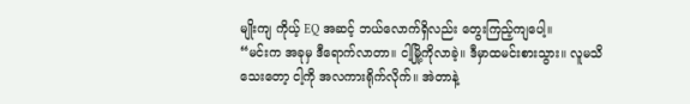မျိုးကျ ကိုယ့် EQ အဆင့် ဘယ်လောက်ရှိလည်း တွေးကြည့်ကျပေါ့။
“မင်းက အခုမှ ဒီရောက်လာတာ။ ငါ့မြို့ကိုလာခဲ့။ ဒီမှာထမင်းစားသွား။ လူမသိသေးတော့ ငါ့ကို အလကားရိုက်လိုက်။ အဲတာနဲ့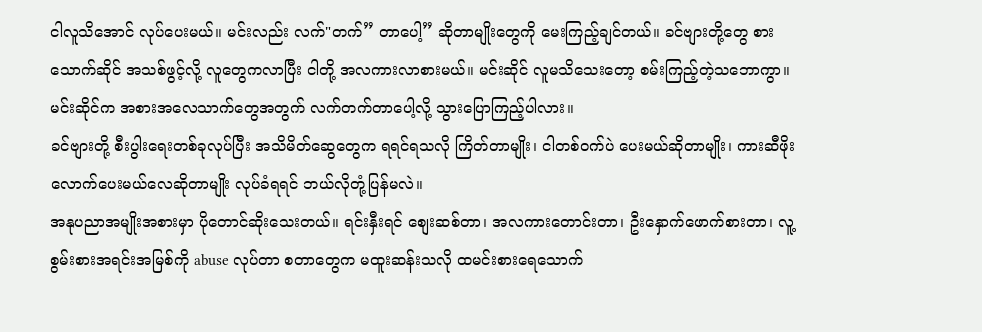ငါလူသိအောင် လုပ်ပေးမယ်။ မင်းလည်း လက်"တက်” တာပေါ့” ဆိုတာမျိုးတွေကို မေးကြည့်ချင်တယ်။ ခင်ဗျားတို့တွေ စားသောက်ဆိုင် အသစ်ဖွင့်လို့ လူတွေကလာပြီး ငါတို့ အလကားလာစားမယ်။ မင်းဆိုင် လူမသိသေးတော့ စမ်းကြည့်တဲ့သဘောကွာ။ မင်းဆိုင်က အစားအလေသာက်တွေအတွက် လက်တက်တာပေါ့လို့ သွားပြောကြည့်ပါလား။
ခင်ဗျားတို့ စီးပွါးရေးတစ်ခုလုပ်ပြီး အသိမိတ်ဆွေတွေက ရရင်ရသလို ကြိတ်တာမျိုး၊ ငါတစ်ဝက်ပဲ ပေးမယ်ဆိုတာမျိုး၊ ကားဆီဖိုးလောက်ပေးမယ်လေဆိုတာမျိုး လုပ်ခံရရင် ဘယ်လိုတုံ့ပြန်မလဲ။
အနုပညာအမျိုးအစားမှာ ပိုတောင်ဆိုးသေးတယ်။ ရင်းနှီးရင် စျေးဆစ်တာ၊ အလကားတောင်းတာ၊ ဦးနှောက်ဖောက်စားတာ၊ လူ့စွမ်းစားအရင်းအမြစ်ကို abuse လုပ်တာ စတာတွေက မထူးဆန်းသလို ထမင်းစားရေသောက်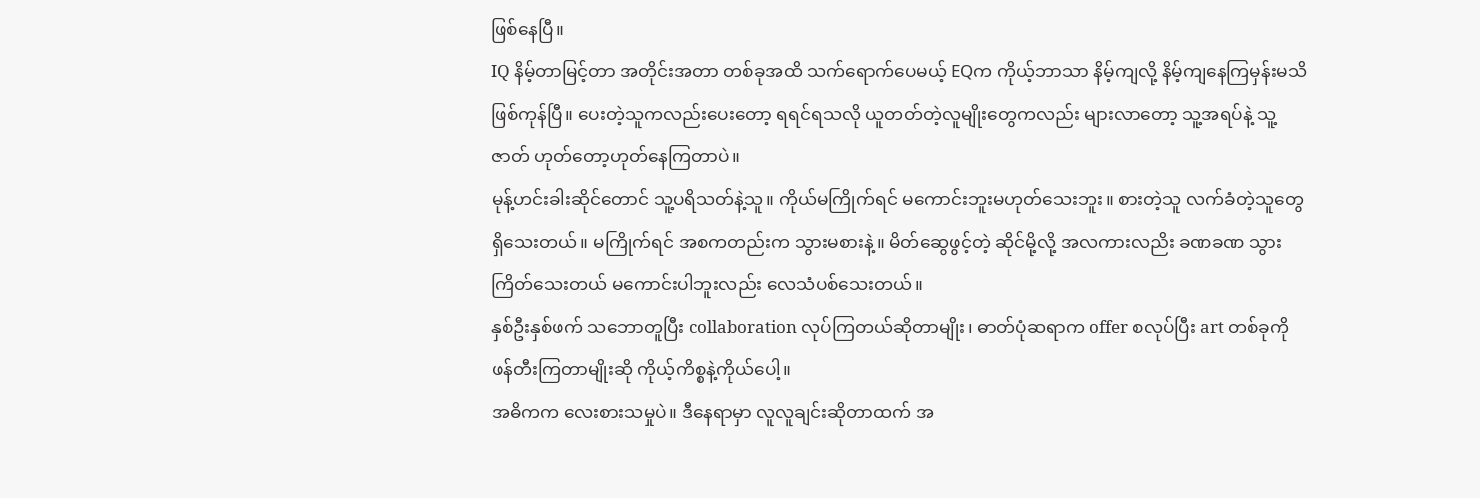ဖြစ်နေပြီ။
IQ နိမ့်တာမြင့်တာ အတိုင်းအတာ တစ်ခုအထိ သက်ရောက်ပေမယ့် EQက ကိုယ့်ဘာသာ နိမ့်ကျလို့ နိမ့်ကျနေကြမှန်းမသိဖြစ်ကုန်ပြီ။ ပေးတဲ့သူကလည်းပေးတော့ ရရင်ရသလို ယူတတ်တဲ့လူမျိုးတွေကလည်း များလာတော့ သူ့အရပ်နဲ့ သူ့ဇာတ် ဟုတ်တော့ဟုတ်နေကြတာပဲ။
မုန့်ဟင်းခါးဆိုင်တောင် သူ့ပရိသတ်နဲ့သူ။ ကိုယ်မကြိုက်ရင် မကောင်းဘူးမဟုတ်သေးဘူး။ စားတဲ့သူ လက်ခံတဲ့သူတွေရှိသေးတယ်။ မကြိုက်ရင် အစကတည်းက သွားမစားနဲ့။ မိတ်ဆွေဖွင့်တဲ့ ဆိုင်မို့လို့ အလကားလညိး ခဏခဏ သွားကြိတ်သေးတယ် မကောင်းပါဘူးလည်း လေသံပစ်သေးတယ်။
နှစ်ဦးနှစ်ဖက် သဘောတူပြီး collaboration လုပ်ကြတယ်ဆိုတာမျိုး၊ ဓာတ်ပုံဆရာက offer စလုပ်ပြီး art တစ်ခုကို ဖန်တီးကြတာမျိုးဆို ကိုယ့်ကိစ္စနဲ့ကိုယ်ပေါ့။
အဓိကက လေးစားသမှုပဲ။ ဒီနေရာမှာ လူလူချင်းဆိုတာထက် အ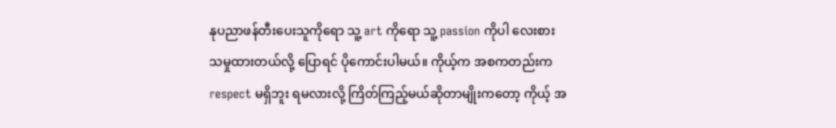နုပညာဖန်တီးပေးသူကိုရော သူ့ art ကိုရော သူ့ passion ကိုပါ လေးစားသမှုထားတယ်လို့ ပြောရင် ပိုကောင်းပါမယ်။ ကိုယ့်က အစကတည်းက respect မရှိဘူး ရမလားလို့ ကြိတ်ကြည့်မယ်ဆိုတာမျိုးကတော့ ကိုယ့် အ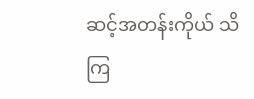ဆင့်အတန်းကိုယ် သိကြ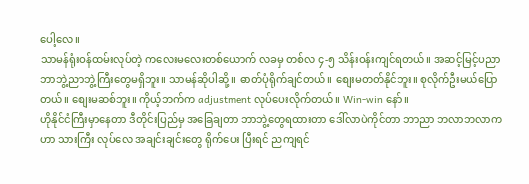ပေါ့လေ။
သာမန်ရုံးဝန်ထမ်းလုပ်တဲ့ ကလေးမလေးတစ်ယောက် လခမှ တစ်လ ၄-၅ သိန်းဝန်းကျင်ရတယ်။ အဆင့်မြင့်ပညာ ဘာဘွဲ့ညာဘွဲ့ကြီးတွေမရှိဘူး။ သာမန်ဆိုပါဆို့။ ဓာတ်ပုံရိုက်ချင်တယ်။ စျေးမတတ်နိုင်ဘူး။ စုလိုက်ဦးမယ်ပြောတယ်။ စျေးမဆစ်ဘူး။ ကိုယ့်ဘက်က adjustment လုပ်ပေးလိုက်တယ်။ Win-win နော်။
ဟိုနိုင်ငံကြီးမှာနေတာ ဒီတိုင်းပြည်မှ အခြေချတာ ဘာဘွဲ့တွေရထားတာ ဒေါ်လာပဲကိုင်တာ ဘာညာ ဘလာဘလာက ဟာ သားကြီး လုပ်လေ အချင်းချင်းတွေ ရိုက်ပေး ပြီးရင် ညကျရင်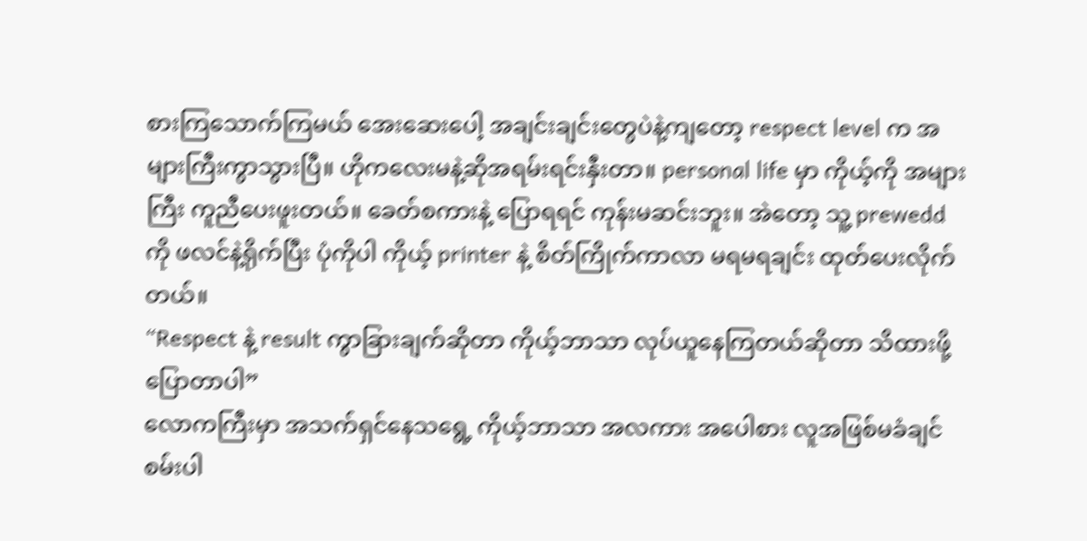စားကြသောက်ကြမယ် အေးဆေးပေါ့ အချင်းချင်းတွေပဲနဲ့ကျတော့ respect level က အများကြီးကွာသွားပြီ။ ဟိုကလေးမနဲ့ဆိုအရမ်းရင်းနှီးတာ။ personal life မှာ ကိုယ့်ကို အများကြီး ကူညီပေးဖူးတယ်။ ခေတ်စကားနဲ့ ပြောရရင် ကုန်းမဆင်းဘူး။ အဲတော့ သူ့ prewedd ကို ဖလင်နဲ့ရိုက်ပြီး ပုံကိုပါ ကိုယ့် printer နဲ့ စိတ်ကြိုက်ကာလာ မရမရချင်း ထုတ်ပေးလိုက်တယ်။
“Respect နဲ့ result ကွာခြားချက်ဆိုတာ ကိုယ့်ဘာသာ လုပ်ယူနေကြတယ်ဆိုတာ သိထားဖို့ပြောတာပါ”
လောကကြီးမှာ အသက်ရှင်နေသရွေ့ ကိုယ့်ဘာသာ အလကား အပေါစား လူအဖြစ်မခံချင်စမ်းပါ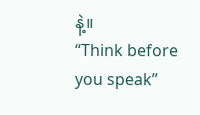နဲ့။
“Think before you speak”